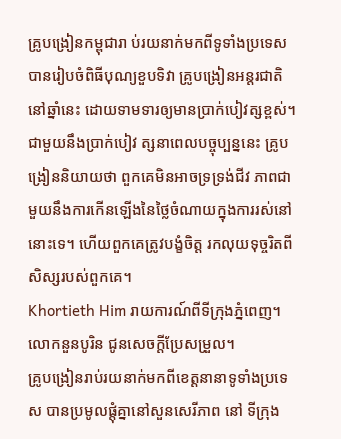គ្រូបង្រៀនកម្ពុជារា ប់រយនាក់មកពីទូទាំងប្រទេស បានរៀបចំពិធីបុណ្យខួបទិវា គ្រូបង្រៀនអន្តរជាតិនៅឆ្នាំនេះ ដោយទាមទារឲ្យមានប្រាក់បៀវត្សខ្ពស់។
ជាមួយនឹងប្រាក់បៀវ ត្សនាពេលបច្ចុប្បន្ននេះ គ្រូបង្រៀននិយាយថា ពួកគេមិនអាចទ្រទ្រង់ជីវ ភាពជាមួយនឹងការកើនឡើងនៃថ្លៃចំណាយក្នុងការរស់នៅនោះទេ។ ហើយពួកគេត្រូវបង្ខំចិត្ត រកលុយទុច្ចរិតពីសិស្សរបស់ពួកគេ។
Khortieth Him រាយការណ៍ពីទីក្រុងភ្នំពេញ។ លោកនួនបូរិន ជូនសេចក្តីប្រែសម្រួល។
គ្រូបង្រៀនរាប់រយនាក់មកពីខេត្តនានាទូទាំងប្រទេស បានប្រមូលផ្តុំគ្នានៅសួនសេរីភាព នៅ ទីក្រុង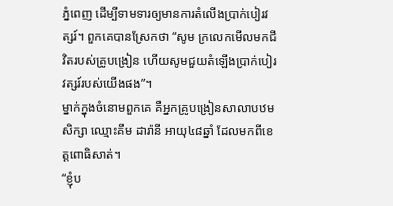ភ្នំពេញ ដើម្បីទាមទារឲ្យមានការតំលើងប្រាក់បៀរវត្សរ៍។ ពួកគេបានស្រែកថា “សូម ក្រលេកមើលមកជីវិតរបស់គ្រូបង្រៀន ហើយសូមជួយតំឡើងប្រាក់បៀរវត្សរ៍របស់យើងផង”។
ម្នាក់ក្នុងចំនោមពួកគេ គឺអ្នកគ្រូបង្រៀនសាលាបឋមសិក្សា ឈ្មោះគឹម ដារ៉ានី អាយុ៤៨ឆ្នាំ ដែលមកពីខេត្តពោធិសាត់។
“ខ្ញុំប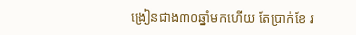ង្រៀនជាង៣០ឆ្នាំមកហើយ តែប្រាក់ខែ រ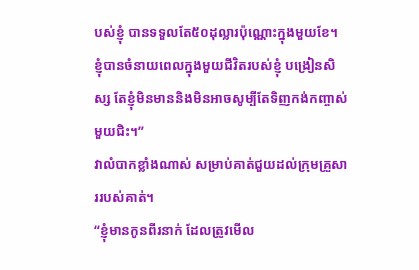បស់ខ្ញុំ បានទទួលតែ៥០ដុល្លារប៉ុណ្ណោះក្នុងមួយខែ។ ខ្ញុំបានចំនាយពេលក្នុងមួយជីវិតរបស់ខ្ញុំ បង្រៀនសិស្ស តែខ្ញុំមិនមាននិងមិនអាចសូម្បីតែទិញកង់កញ្ចាស់មួយជិះ។”
វាលំបាកខ្លាំងណាស់ សម្រាប់គាត់ជួយដល់ក្រុមគ្រួសាររបស់គាត់។
“ខ្ញុំមានកូនពីរនាក់ ដែលត្រូវមើល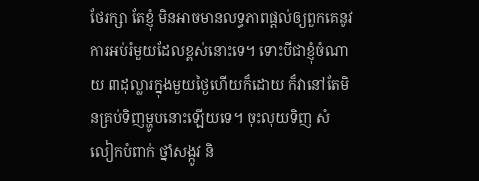ថែរក្សា តែខ្ញុំ មិនអាចមានលទ្ធភាពផ្តល់ឲ្យពួកគេនូវការអប់រំមួយដែលខ្ពស់នោះទេ។ ទោះបីជាខ្ញុំចំណាយ ៣ដុល្លារក្នុងមួយថ្ងៃហើយក៏ដោយ ក៏វានៅតែមិនគ្រប់ទិញម្ហូបនោះឡើយទេ។ ចុះលុយទិញ សំលៀកបំពាក់ ថ្នាំសង្កូវ និ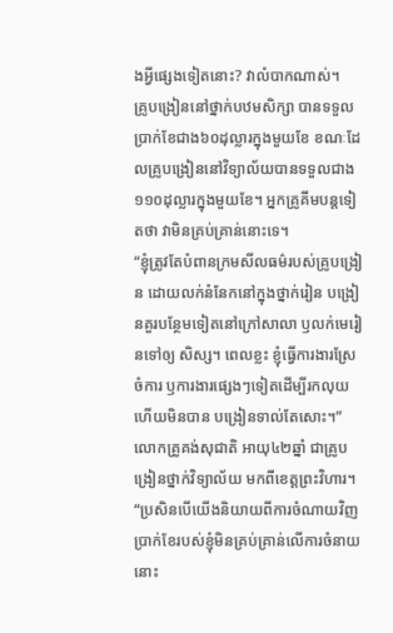ងអ្វីផ្សេងទៀតនោះ? វាលំបាកណាស់។
គ្រូបង្រៀននៅថ្នាក់បឋមសិក្សា បានទទួលប្រាក់ខែជាង៦០ដុល្លារក្នុងមួយខែ ខណៈដែលគ្រូបង្រៀននៅវិទ្យាល័យបានទទួលជាង១១០ដុល្លារក្នុងមួយខែ។ អ្នកគ្រូគីមបន្តទៀតថា វាមិនគ្រប់គ្រាន់នោះទេ។
“ខ្ញុំត្រូវតែបំពានក្រមសីលធម៌របស់គ្រូបង្រៀន ដោយលក់នំនែកនៅក្នុងថ្នាក់រៀន បង្រៀនគួរបន្ថែមទៀតនៅក្រៅសាលា ឫលក់មេរៀនទៅឲ្យ សិស្ស។ ពេលខ្លះ ខ្ញុំធ្វើការងារស្រែចំការ ឫការងារផ្សេងៗទៀតដើម្បីរកលុយ ហើយមិនបាន បង្រៀនទាល់តែសោះ។”
លោកគ្រូគង់សុជាតិ អាយុ៤២ឆ្នាំ ជាគ្រូបង្រៀនថ្នាក់វិទ្យាល័យ មកពីខេត្តព្រះវិហារ។
“ប្រសិនបើយើងនិយាយពីការចំណាយវិញ ប្រាក់ខែរបស់ខ្ញុំមិនគ្រប់គ្រាន់លើការចំនាយនោះ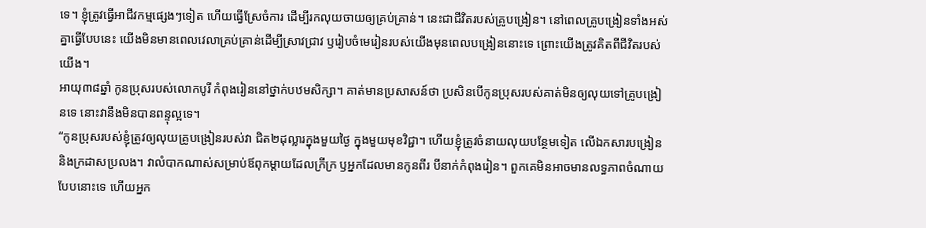ទេ។ ខ្ញុំត្រូវធ្វើអាជីវកម្មផ្សេងៗទៀត ហើយធ្វើស្រែចំការ ដើម្បីរកលុយចាយឲ្យគ្រប់គ្រាន់។ នេះជាជីវិតរបស់គ្រូបង្រៀន។ នៅពេលគ្រូបង្រៀនទាំងអស់គ្នាធ្វើបែបនេះ យើងមិនមានពេលវេលាគ្រប់គ្រាន់ដើម្បីស្រាវជ្រាវ ឫរៀបចំមេរៀនរបស់យើងមុនពេលបង្រៀននោះទេ ព្រោះយើងត្រូវគិតពីជីវិតរបស់យើង។
អាយុ៣៨ឆ្នាំ កូនប្រុសរបស់លោកបូរី កំពុងរៀននៅថ្នាក់បឋមសិក្សា។ គាត់មានប្រសាសន៍ថា ប្រសិនបើកូនប្រុសរបស់គាត់មិនឲ្យលុយទៅគ្រូបង្រៀនទេ នោះវានឹងមិនបានពន្ទុល្អទេ។
“កូនប្រុសរបស់ខ្ញុំត្រូវឲ្យលុយគ្រូបង្រៀនរបស់វា ជិត២ដុល្លារក្នុងមួយថ្ងៃ ក្នុងមួយមុខវិជ្ជា។ ហើយខ្ញុំត្រូវចំនាយលុយបន្ថែមទៀត លើឯកសារបង្រៀន និងក្រដាសប្រលង។ វាលំបាកណាស់សម្រាប់ឪពុកម្តាយដែលក្រីក្រ ឫអ្នកដែលមានកូនពីរ បីនាក់កំពុងរៀន។ ពួកគេមិនអាចមានលទ្ធភាពចំណាយបែបនោះទេ ហើយអ្នក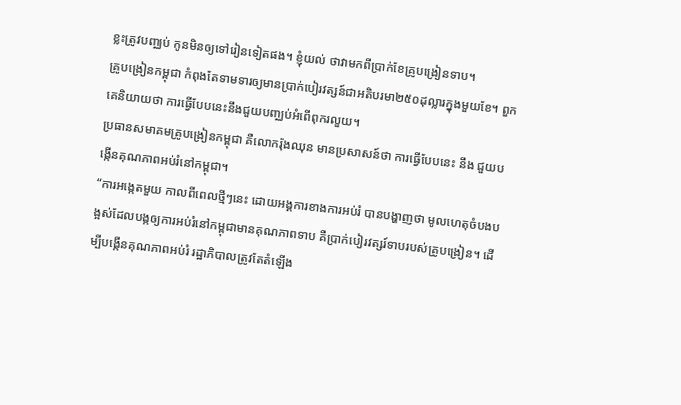ខ្លះត្រូវបញ្ឈប់ កូនមិនឲ្យទៅរៀនទៀតផង។ ខ្ញុំយល់ ថាវាមកពីប្រាក់ខែគ្រូបង្រៀនទាប។
គ្រូបង្រៀនកម្ពុជា កំពុងតែទាមទារឲ្យមានប្រាក់បៀរវត្សន៍ជាអតិបរមា២៥០ដុល្លារក្នុងមួយខែ។ ពួកគេនិយាយថា ការធ្វើបែបនេះនឹងជួយបញ្ឈប់អំពើពុករលួយ។
ប្រធានសមាគមគ្រូបង្រៀនកម្ពុជា គឺលោករ៉ុងឈុន មានប្រសាសន៍ថា ការធ្វើបែបនេះ នឹង ជួយបង្កើនគុណភាពអប់រំនៅកម្ពុជា។
“ការអង្កេតមួយ កាលពីពេលថ្មីៗនេះ ដោយអង្គការខាងការអប់រំ បានបង្ហាញថា មូលហេតុចំបងបង្អស់ដែលបង្កឲ្យការអប់រំនៅកម្ពុជាមានគុណភាពទាប គឺប្រាក់បៀរវត្សរ៍ទាបរបស់គ្រូបង្រៀន។ ដើម្បីបង្កើនគុណភាពអប់រំ រដ្ឋាភិបាលត្រូវតែតំឡើង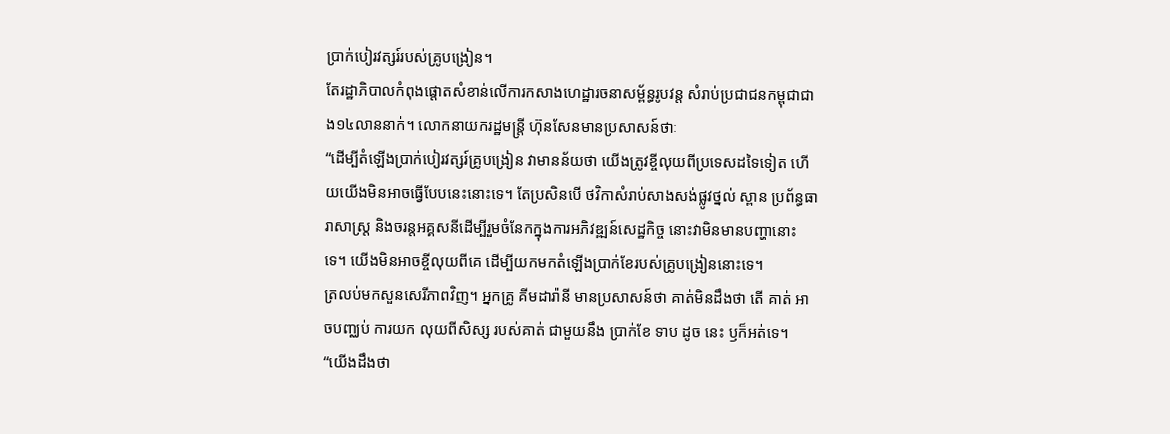ប្រាក់បៀរវត្សរ៍របស់គ្រូបង្រៀន។
តែរដ្ឋាភិបាលកំពុងផ្តោតសំខាន់លើការកសាងហេដ្ឋារចនាសម្ព័ន្ធរូបវន្ត សំរាប់ប្រជាជនកម្ពុជាជាង១៤លាននាក់។ លោកនាយករដ្ឋមន្ត្រី ហ៊ុនសែនមានប្រសាសន៍ថាៈ
“ដើម្បីតំឡើងប្រាក់បៀរវត្សរ៍គ្រូបង្រៀន វាមានន័យថា យើងត្រូវខ្ចីលុយពីប្រទេសដទៃទៀត ហើយយើងមិនអាចធ្វើបែបនេះនោះទេ។ តែប្រសិនបើ ថវិកាសំរាប់សាងសង់ផ្លូវថ្នល់ ស្ពាន ប្រព័ន្ធធារាសាស្ត្រ និងចរន្តអគ្គសនីដើម្បីរួមចំនែកក្នុងការអភិវឌ្ឍន៍សេដ្ឋកិច្ច នោះវាមិនមានបញ្ហានោះទេ។ យើងមិនអាចខ្ចីលុយពីគេ ដើម្បីយកមកតំឡើងប្រាក់ខែរបស់គ្រូបង្រៀននោះទេ។
ត្រលប់មកសួនសេរីភាពវិញ។ អ្នកគ្រូ គីមដារ៉ានី មានប្រសាសន៍ថា គាត់មិនដឹងថា តើ គាត់ អាចបញ្ឈប់ ការយក លុយពីសិស្ស របស់គាត់ ជាមួយនឹង ប្រាក់ខែ ទាប ដូច នេះ ឫក៏អត់ទេ។
“យើងដឹងថា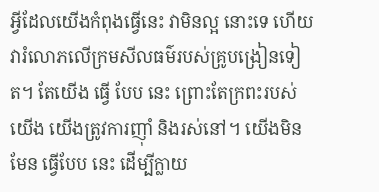អ្វីដែលយើងកំពុងធ្វើនេះ វាមិនល្អ នោះទេ ហើយវារំលោភលើក្រមសីលធម៌របស់គ្រូបង្រៀនទៀត។ តែយើង ធ្វើ បែប នេះ ព្រោះតែក្រពះរបស់យើង យើងត្រូវការញ៉ាំ និងរស់នៅ។ យើងមិនមែន ធ្វើបែប នេះ ដើម្បីក្លាយ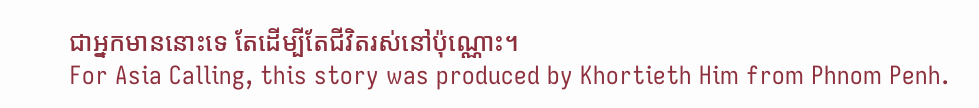ជាអ្នកមាននោះទេ តែដើម្បីតែជីវិតរស់នៅប៉ុណ្ណោះ។
For Asia Calling, this story was produced by Khortieth Him from Phnom Penh.